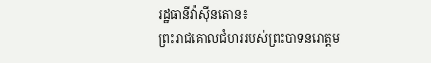រដ្ឋធានីវ៉ាស៊ីនតោន៖
ព្រះរាជគោលជំហររបស់ព្រះបាទនរោត្តម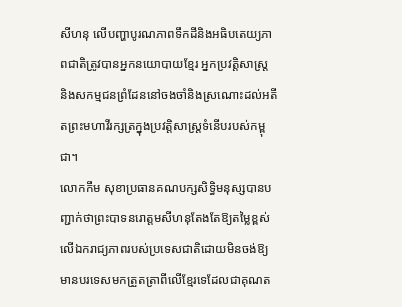សីហនុ លើបញ្ហាបូរណភាពទឹកដីនិងអធិបតេយ្យភាពជាតិត្រូវបានអ្នកនយោបាយខ្មែរ អ្នកប្រវត្តិសាស្រ្ត និងសកម្មជនព្រំដែននៅចងចាំនិងស្រណោះដល់អតីតព្រះមហាវីរក្សត្រក្នុងប្រវត្តិសាស្រ្តទំនើបរបស់កម្ពុជា។
លោកកឹម សុខាប្រធានគណបក្សសិទ្ធិមនុស្សបានបញ្ជាក់ថាព្រះបាទនរោត្តមសីហនុតែងតែឱ្យតម្លៃខ្ពស់លើឯករាជ្យភាពរបស់ប្រទេសជាតិដោយមិនចង់ឱ្យមានបរទេសមកត្រួតត្រាពីលើខ្មែរទេដែលជាគុណត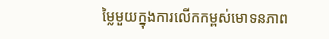ម្លៃមួយក្នុងការលើកកម្ពស់មោទនភាព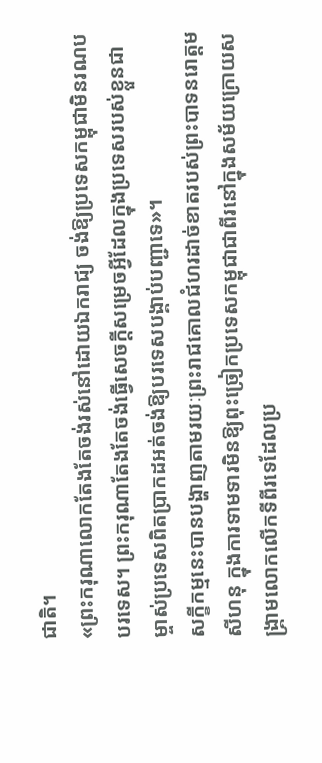ជាតិ។
«ព្រះករុណាលោកតែងតែចង់រស់នៅដោយឯករាជ្យ ចង់ឱ្យប្រទេសកម្ពុជាមិនរណបបរទេស។ ព្រះករុណាតែងតែចង់ធ្វើសេចក្តីសម្រេចអ្វីដែលក្នុងប្រទេសរបស់ខ្លួនជាម្ចាស់ប្រទេសពិតប្រាកដអត់ចង់ឱ្យបរទេសបង្គាប់បញ្ជាទេ»។
សក្ខីកម្មនេះបានបង្ហាញតាមរយៈព្រះរាជគោលជំហរដាច់ខាតរបស់ព្រះបាទនរោត្តមសីហនុ ក្នុងការទាមទារមិនឱ្យពុះច្រៀកប្រទេសកម្ពុជាជាពីរនៅក្នុងសម័យក្រោយសង្រ្គាមលោកលើកទីពីរទេដែលប្រ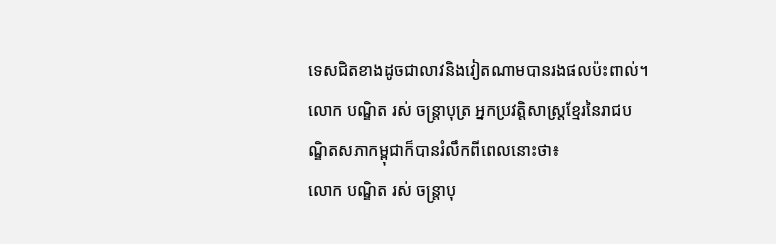ទេសជិតខាងដូចជាលាវនិងវៀតណាមបានរងផលប៉ះពាល់។
លោក បណ្ឌិត រស់ ចន្ត្រាបុត្រ អ្នកប្រវត្តិសាស្រ្តខ្មែរនៃរាជបណ្ឌិតសភាកម្ពុជាក៏បានរំលឹកពីពេលនោះថា៖
លោក បណ្ឌិត រស់ ចន្ត្រាបុ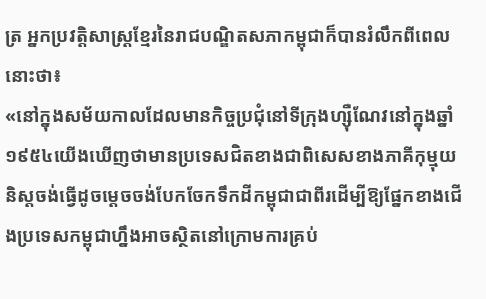ត្រ អ្នកប្រវត្តិសាស្រ្តខ្មែរនៃរាជបណ្ឌិតសភាកម្ពុជាក៏បានរំលឹកពីពេលនោះថា៖
«នៅក្នុងសម័យកាលដែលមានកិច្ចប្រជុំនៅទីក្រុងហ្ស៊ឺណែវនៅក្នុងឆ្នាំ១៩៥៤យើងឃើញថាមានប្រទេសជិតខាងជាពិសេសខាងភាគីកុម្មុយនិស្តចង់ធ្វើដូចម្តេចចង់បែកចែកទឹកដីកម្ពុជាជាពីរដើម្បីឱ្យផ្នែកខាងជើងប្រទេសកម្ពុជាហ្នឹងអាចស្ថិតនៅក្រោមការគ្រប់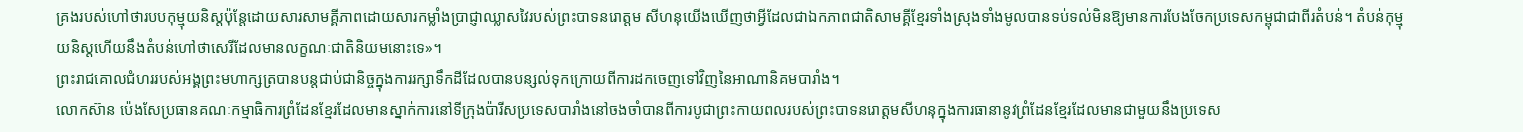គ្រងរបស់ហៅថារបបកុម្មុយនិស្តប៉ុន្តែដោយសារសាមគ្គីភាពដោយសារកម្លាំងប្រាជ្ញាឈ្លាសវៃរបស់ព្រះបាទនរោត្តម សីហនុយើងឃើញថាអ្វីដែលជាឯកភាពជាតិសាមគ្គីខ្មែរទាំងស្រុងទាំងមូលបានទប់ទល់មិនឱ្យមានការបែងចែកប្រទេសកម្ពុជាជាពីរតំបន់។ តំបន់កុម្មុយនិស្តហើយនឹងតំបន់ហៅថាសេរីដែលមានលក្ខណៈជាតិនិយមនោះទេ»។
ព្រះរាជគោលជំហររបស់អង្គព្រះមហាក្សត្របានបន្តជាប់ជានិច្ចក្នុងការរក្សាទឹកដីដែលបានបន្សល់ទុកក្រោយពីការដកចេញទៅវិញនៃអាណានិគមបារាំង។
លោកស៊ាន ប៉េងសែប្រធានគណៈកម្មាធិការព្រំដែនខ្មែរដែលមានស្នាក់ការនៅទីក្រុងប៉ារីសប្រទេសបារាំងនៅចងចាំបានពីការបូជាព្រះកាយពលរបស់ព្រះបាទនរោត្តមសីហនុក្នុងការធានានូវព្រំដែនខ្មែរដែលមានជាមួយនឹងប្រទេស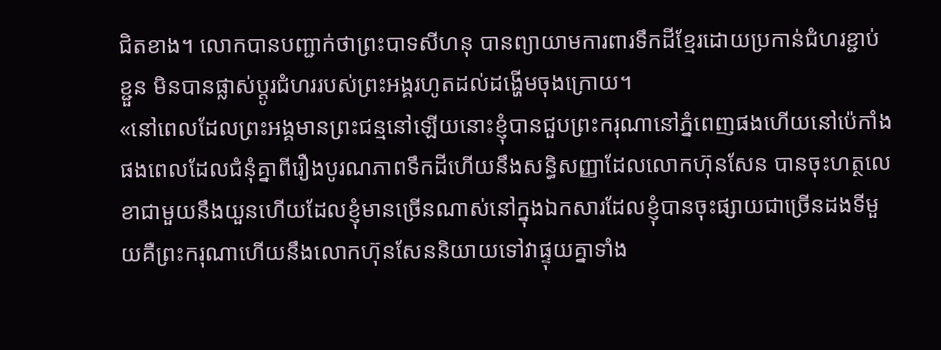ជិតខាង។ លោកបានបញ្ជាក់ថាព្រះបាទសីហនុ បានព្យាយាមការពារទឹកដីខ្មែរដោយប្រកាន់ជំហរខ្ជាប់ខ្ជួន មិនបានផ្លាស់ប្តូរជំហររបស់ព្រះអង្គរហូតដល់ដង្ហើមចុងក្រោយ។
«នៅពេលដែលព្រះអង្គមានព្រះជន្មនៅឡើយនោះខ្ញុំបានជួបព្រះករុណានៅភ្នំពេញផងហើយនៅប៉េកាំងផងពេលដែលជំនុំគ្នាពីរឿងបូរណភាពទឹកដីហើយនឹងសន្ធិសញ្ញាដែលលោកហ៊ុនសែន បានចុះហត្ថលេខាជាមួយនឹងយួនហើយដែលខ្ញុំមានច្រើនណាស់នៅក្នុងឯកសារដែលខ្ញុំបានចុះផ្សាយជាច្រើនដងទីមួយគឺព្រះករុណាហើយនឹងលោកហ៊ុនសែននិយាយទៅវាផ្ទុយគ្នាទាំង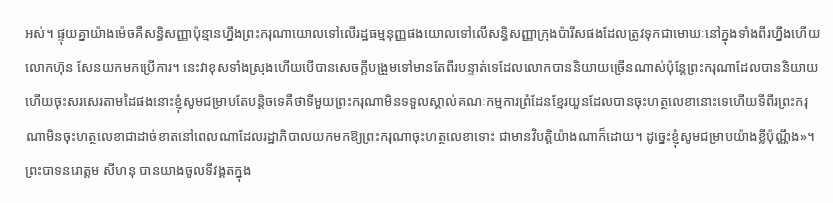អស់។ ផ្ទុយគ្នាយ៉ាងម៉េចគឺសន្ធិសញ្ញាប៉ុន្មានហ្នឹងព្រះករុណាយោលទៅលើរដ្ឋធម្មនុញ្ញផងយោលទៅលើសន្ធិសញ្ញាក្រុងប៉ារីសផងដែលត្រូវទុកជាមោឃៈនៅក្នុងទាំងពីរហ្នឹងហើយលោកហ៊ុន សែនយកមកប្រើការ។ នេះវាខុសទាំងស្រុងហើយបើបានសេចក្តីបង្រួមទៅមានតែពីរបន្ទាត់ទេដែលលោកបាននិយាយច្រើនណាស់ប៉ុន្តែព្រះករុណាដែលបាននិយាយហើយចុះសរសេរតាមដៃផងនោះខ្ញុំសូមជម្រាបតែបន្តិចទេគឺថាទីមួយព្រះករុណាមិនទទួលស្គាល់គណៈកម្មការព្រំដែនខ្មែរយួនដែលបានចុះហត្ថលេខានោះទេហើយទីពីរព្រះករុណាមិនចុះហត្ថលេខាជាដាច់ខាតនៅពេលណាដែលរដ្ឋាភិបាលយកមកឱ្យព្រះករុណាចុះហត្ថលេខាទោះ ជាមានវិបត្តិយ៉ាងណាក៏ដោយ។ ដូច្នេះខ្ញុំសូមជម្រាបយ៉ាងខ្លីប៉ុណ្ណឹង»។
ព្រះបាទនរោត្តម សីហនុ បានយាងចូលទីវង្គតក្នុង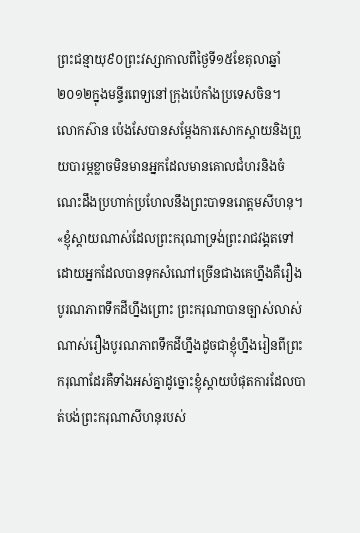ព្រះជន្មាយុ៩០ព្រះវស្សាកាលពីថ្ងៃទី១៥ខែតុលាឆ្នាំ២០១២ក្នុងមន្ទីរពេទ្យនៅក្រុងប៉េកាំងប្រទេសចិន។
លោកស៊ាន ប៉េងសែបានសម្តែងការសោកស្តាយនិងព្រួយបារម្ភខ្លាចមិនមានអ្នកដែលមានគោលជំហរនិងចំណេះដឹងប្រហាក់ប្រហែលនឹងព្រះបាទនរោត្តមសីហនុ។
«ខ្ញុំស្តាយណាស់ដែលព្រះករុណាទ្រង់ព្រះរាជវង្គតទៅដោយអ្នកដែលបានទុកសំណៅច្រើនជាងគេហ្នឹងគឺរឿងបូរណភាពទឹកដីហ្នឹងព្រោះ ព្រះករុណាបានច្បាស់លាស់ណាស់រឿងបូរណភាពទឹកដីហ្នឹងដូចជាខ្ញុំហ្នឹងរៀនពីព្រះករុណាដែរគឺទាំងអស់គ្នាដូច្នោះខ្ញុំស្តាយបំផុតការដែលបាត់បង់ព្រះករុណាសីហនុរបស់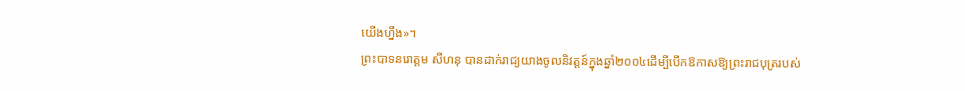យើងហ្នឹង»។
ព្រះបាទនរោត្តម សីហនុ បានដាក់រាជ្យយាងចូលនិវត្តន៍ក្នុងឆ្នាំ២០០៤ដើម្បីបើកឱកាសឱ្យព្រះរាជបុត្ររបស់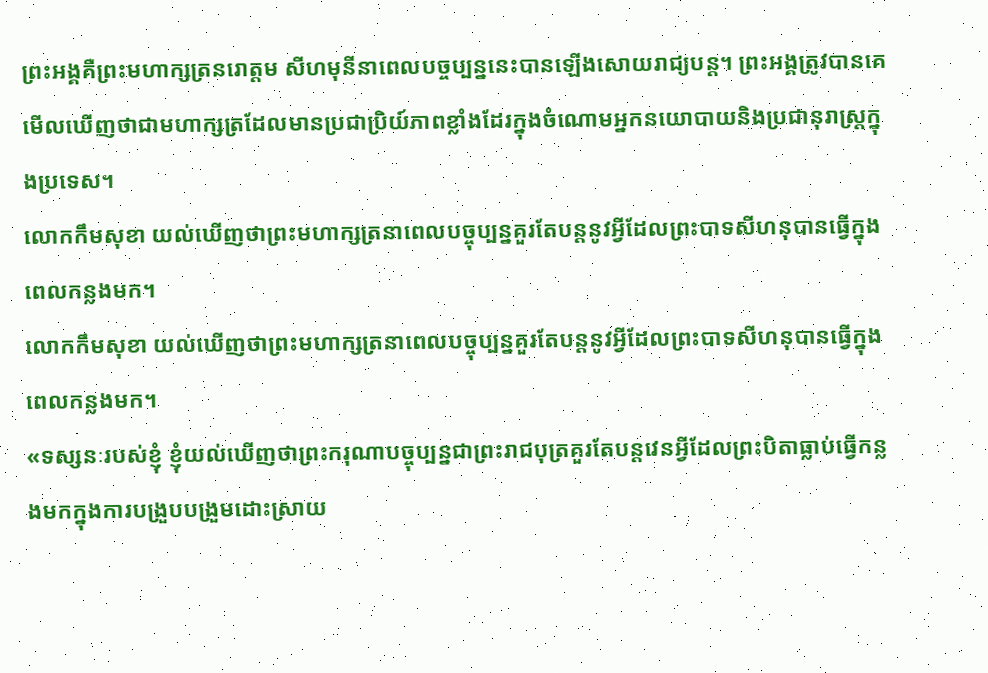ព្រះអង្គគឺព្រះមហាក្សត្រនរោត្តម សីហមុនីនាពេលបច្ចប្បន្ននេះបានឡើងសោយរាជ្យបន្ត។ ព្រះអង្គត្រូវបានគេមើលឃើញថាជាមហាក្សត្រដែលមានប្រជាប្រិយ៍ភាពខ្លាំងដែរក្នុងចំណោមអ្នកនយោបាយនិងប្រជានុរាស្ត្រក្នុងប្រទេស។
លោកកឹមសុខា យល់ឃើញថាព្រះមហាក្សត្រនាពេលបច្ចុប្បន្នគួរតែបន្តនូវអ្វីដែលព្រះបាទសីហនុបានធ្វើក្នុងពេលកន្លងមក។
លោកកឹមសុខា យល់ឃើញថាព្រះមហាក្សត្រនាពេលបច្ចុប្បន្នគួរតែបន្តនូវអ្វីដែលព្រះបាទសីហនុបានធ្វើក្នុងពេលកន្លងមក។
«ទស្សនៈរបស់ខ្ញុំ ខ្ញុំយល់ឃើញថាព្រះករុណាបច្ចុប្បន្នជាព្រះរាជបុត្រគួរតែបន្តវេនអ្វីដែលព្រះបិតាធ្លាប់ធ្វើកន្លងមកក្នុងការបង្រួបបង្រួមដោះស្រាយ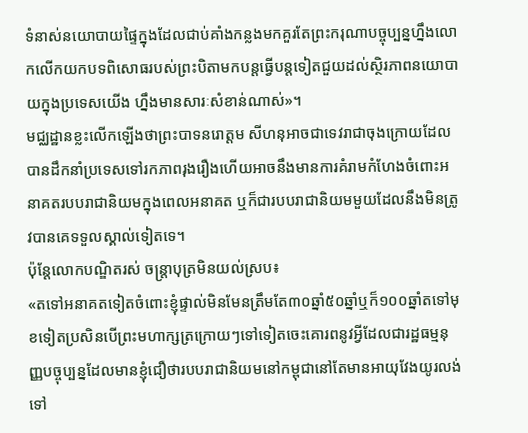ទំនាស់នយោបាយផ្ទៃក្នុងដែលជាប់គាំងកន្លងមកគួរតែព្រះករុណាបច្ចុប្បន្នហ្នឹងលោកលើកយកបទពិសោធរបស់ព្រះបិតាមកបន្តធ្វើបន្តទៀតជួយដល់ស្ថិរភាពនយោបាយក្នុងប្រទេសយើង ហ្នឹងមានសារៈសំខាន់ណាស់»។
មជ្ឈដ្ឋានខ្លះលើកឡើងថាព្រះបាទនរោត្តម សីហនុអាចជាទេវរាជាចុងក្រោយដែលបានដឹកនាំប្រទេសទៅរកភាពរុងរឿងហើយអាចនឹងមានការគំរាមកំហែងចំពោះអនាគតរបបរាជានិយមក្នុងពេលអនាគត ឬក៏ជារបបរាជានិយមមួយដែលនឹងមិនត្រូវបានគេទទួលស្គាល់ទៀតទេ។
ប៉ុន្តែលោកបណ្ឌិតរស់ ចន្ត្រាបុត្រមិនយល់ស្រប៖
«តទៅអនាគតទៀតចំពោះខ្ញុំផ្ទាល់មិនមែនត្រឹមតែ៣០ឆ្នាំ៥០ឆ្នាំឬក៏១០០ឆ្នាំតទៅមុខទៀតប្រសិនបើព្រះមហាក្សត្រក្រោយៗទៅទៀតចេះគោរពនូវអ្វីដែលជារដ្ឋធម្មនុញ្ញបច្ចុប្បន្នដែលមានខ្ញុំជឿថារបបរាជានិយមនៅកម្ពុជានៅតែមានអាយុវែងយូរលង់ទៅ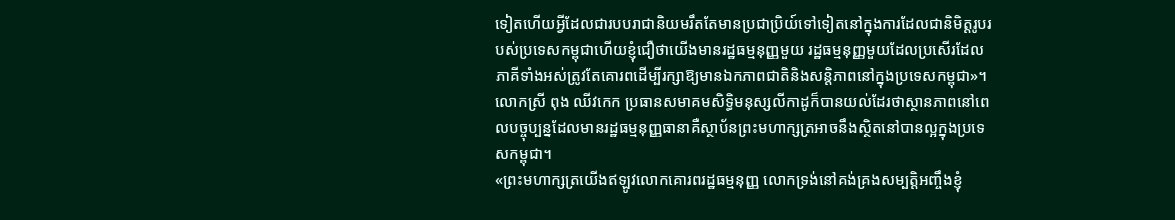ទៀតហើយអ្វីដែលជារបបរាជានិយមរឹតតែមានប្រជាប្រិយ៍ទៅទៀតនៅក្នុងការដែលជានិមិត្តរូបរបស់ប្រទេសកម្ពុជាហើយខ្ញុំជឿថាយើងមានរដ្ឋធម្មនុញ្ញមួយ រដ្ឋធម្មនុញ្ញមួយដែលប្រសើរដែលភាគីទាំងអស់ត្រូវតែគោរពដើម្បីរក្សាឱ្យមានឯកភាពជាតិនិងសន្តិភាពនៅក្នុងប្រទេសកម្ពុជា»។
លោកស្រី ពុង ឈីវកេក ប្រធានសមាគមសិទ្ធិមនុស្សលីកាដូក៏បានយល់ដែរថាស្ថានភាពនៅពេលបច្ចុប្បន្នដែលមានរដ្ឋធម្មនុញ្ញធានាគឺស្ថាប័នព្រះមហាក្សត្រអាចនឹងស្ថិតនៅបានល្អក្នុងប្រទេសកម្ពុជា។
«ព្រះមហាក្សត្រយើងឥឡូវលោកគោរពរដ្ឋធម្មនុញ្ញ លោកទ្រង់នៅគង់គ្រងសម្បត្តិអញ្ចឹងខ្ញុំ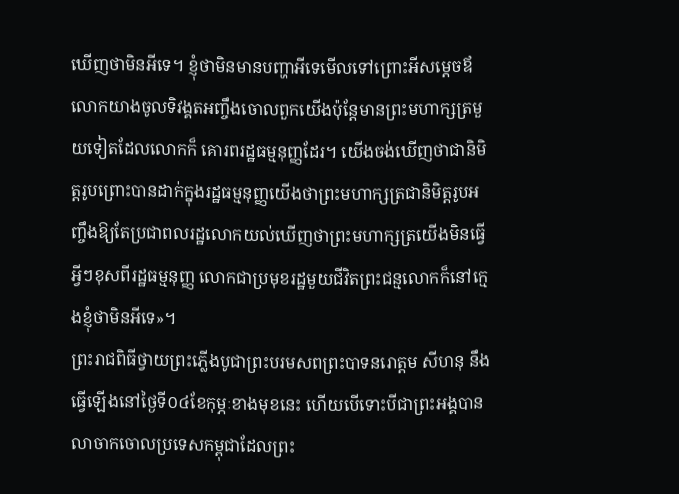ឃើញថាមិនអីទេ។ ខ្ញុំថាមិនមានបញ្ហាអីទេមើលទៅព្រោះអីសម្តេចឪលោកយាងចូលទិវង្គតអញ្ចឹងចោលពួកយើងប៉ុន្តែមានព្រះមហាក្សត្រមួយទៀតដែលលោកក៏ គោរពរដ្ឋធម្មនុញ្ញដែរ។ យើងចង់ឃើញថាជានិមិត្តរូបព្រោះបានដាក់ក្នុងរដ្ឋធម្មនុញ្ញយើងថាព្រះមហាក្សត្រជានិមិត្តរូបអញ្ចឹងឱ្យតែប្រជាពលរដ្ឋលោកយល់ឃើញថាព្រះមហាក្សត្រយើងមិនធ្វើអ្វីៗខុសពីរដ្ឋធម្មនុញ្ញ លោកជាប្រមុខរដ្ឋមួយជីវិតព្រះជន្មលោកក៏នៅក្មេងខ្ញុំថាមិនអីទេ»។
ព្រះរាជពិធីថ្វាយព្រះភ្លើងបូជាព្រះបរមសពព្រះបាទនរោត្តម សីហនុ នឹងធ្វើឡើងនៅថ្ងៃទី០៤ខែកុម្ភៈខាងមុខនេះ ហើយបើទោះបីជាព្រះអង្គបានលាចាកចោលប្រទេសកម្ពុជាដែលព្រះ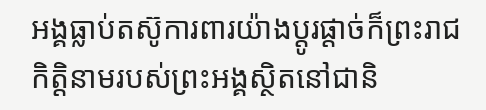អង្គធ្លាប់តស៊ូការពារយ៉ាងប្តូរផ្តាច់ក៏ព្រះរាជកិត្តិនាមរបស់ព្រះអង្គស្ថិតនៅជានិ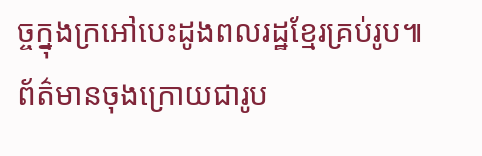ច្ចក្នុងក្រអៅបេះដូងពលរដ្ឋខ្មែរគ្រប់រូប៕
ព័ត៌មានចុងក្រោយជារូប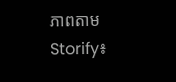ភាពតាម Storify៖